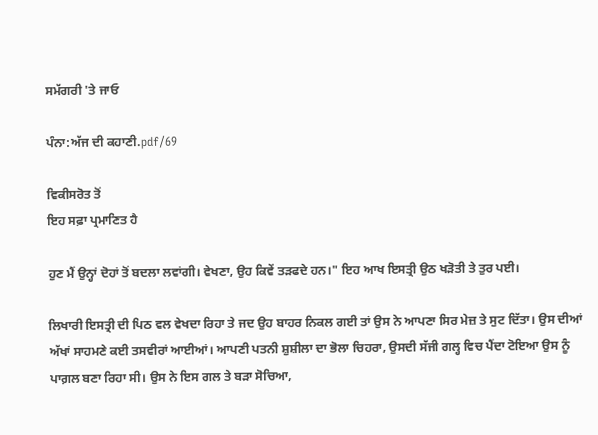ਸਮੱਗਰੀ 'ਤੇ ਜਾਓ

ਪੰਨਾ:ਅੱਜ ਦੀ ਕਹਾਣੀ.pdf/69

ਵਿਕੀਸਰੋਤ ਤੋਂ
ਇਹ ਸਫ਼ਾ ਪ੍ਰਮਾਣਿਤ ਹੈ

ਹੁਣ ਮੈਂ ਉਨ੍ਹਾਂ ਦੋਹਾਂ ਤੋਂ ਬਦਲਾ ਲਵਾਂਗੀ। ਵੇਖਣਾ, ਉਹ ਕਿਵੇਂ ਤੜਫਦੇ ਹਨ।" ਇਹ ਆਖ ਇਸਤ੍ਰੀ ਉਠ ਖੜੋਤੀ ਤੇ ਤੁਰ ਪਈ।

ਲਿਖਾਰੀ ਇਸਤ੍ਰੀ ਦੀ ਪਿਠ ਵਲ ਵੇਖਦਾ ਰਿਹਾ ਤੇ ਜਦ ਉਹ ਬਾਹਰ ਨਿਕਲ ਗਈ ਤਾਂ ਉਸ ਨੇ ਆਪਣਾ ਸਿਰ ਮੇਜ਼ ਤੇ ਸੁਟ ਦਿੱਤਾ। ਉਸ ਦੀਆਂ ਅੱਖਾਂ ਸਾਹਮਣੇ ਕਈ ਤਸਵੀਰਾਂ ਆਈਆਂ। ਆਪਣੀ ਪਤਨੀ ਸ਼ੁਸ਼ੀਲਾ ਦਾ ਭੋਲਾ ਚਿਹਰਾ, ਉਸਦੀ ਸੱਜੀ ਗਲ੍ਹ ਵਿਚ ਪੈਂਦਾ ਟੋਇਆ ਉਸ ਨੂੰ ਪਾਗ਼ਲ ਬਣਾ ਰਿਹਾ ਸੀ। ਉਸ ਨੇ ਇਸ ਗਲ ਤੇ ਬੜਾ ਸੋਚਿਆ,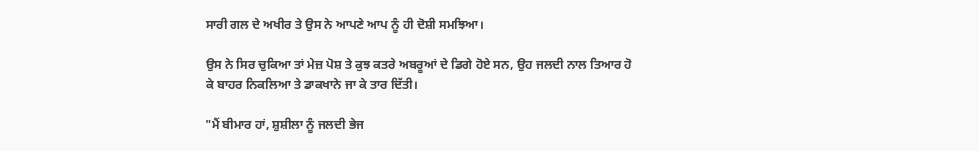ਸਾਰੀ ਗਲ ਦੇ ਅਖੀਰ ਤੇ ਉਸ ਨੇ ਆਪਣੇ ਆਪ ਨੂੰ ਹੀ ਦੋਸ਼ੀ ਸਮਝਿਆ।

ਉਸ ਨੇ ਸਿਰ ਚੁਕਿਆ ਤਾਂ ਮੇਜ਼ ਪੋਸ਼ ਤੇ ਕੁਝ ਕਤਰੇ ਅਬਰੂਆਂ ਦੇ ਡਿਗੇ ਹੋਏ ਸਨ, ਉਹ ਜਲਦੀ ਨਾਲ ਤਿਆਰ ਹੋ ਕੇ ਬਾਹਰ ਨਿਕਲਿਆ ਤੇ ਡਾਕਖਾਨੇ ਜਾ ਕੇ ਤਾਰ ਦਿੱਤੀ।

"ਮੈਂ ਬੀਮਾਰ ਹਾਂ, ਸ਼ੁਸ਼ੀਲਾ ਨੂੰ ਜਲਦੀ ਭੇਜ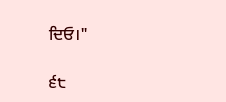ਦਿਓ।"

੬੮